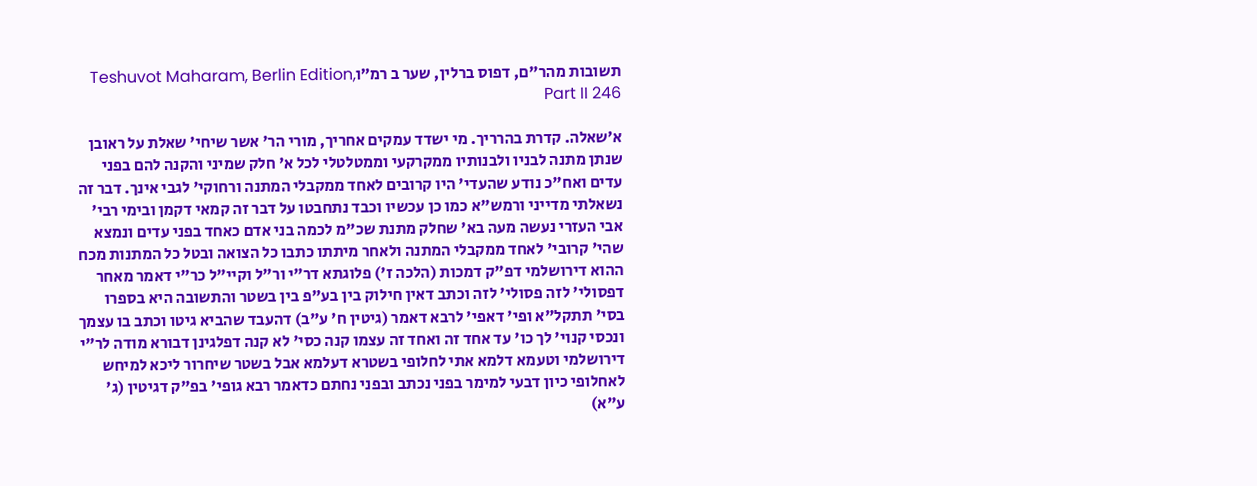תשובות מהר"ם, דפוס ברלין, שער ב רמ״וTeshuvot Maharam, Berlin Edition, Part II 246

א׳שאלה. קדרת בהרריך. מי ישדד עמקים אחריך, מורי הר' אשר שיחי' שאלת על ראובן שנתן מתנה לבניו ולבנותיו ממקרקעי וממטלטלי לכל א' חלק שמיני והקנה להם בפני עדים ואח"כ נודע שהעדי' היו קרובים לאחד ממקבלי המתנה ורחוקי' לגבי אינך. דבר זה נשאלתי מדייני ורמש"א כמו כן עכשיו וכבד נתחבטו על דבר זה קמאי דקמן ובימי רבי' אבי העזרי נעשה מעה בא' שחלק מתנת שכ"מ לכמה בני אדם כאחד בפני עדים ונמצא שהי' קרובי' לאחד ממקבלי המתנה ולאחר מיתתו כתבו כל הצואה ובטל כל המתנות מכח ההוא דירושלמי דפ"ק דמכות (הלכה ז') פלוגתא דר"י ור"ל וקיי"ל כר"י דאמר מאחר דפסולי' לזה פסולי' לזה וכתב דאין חילוק בין בע"פ בין בשטר והתשובה היא בספרו בסי' תתקל"א ופי' דאפי' לרבא דאמר (גיטין ח' ע"ב) דהעבד שהביא גיטו וכתב בו עצמך ונכסי קנוי' לך כו' עד אחד זה ואחד זה עצמו קנה כסי' לא קנה דפלגינן דבורא מודה לר"י דירושלמי וטעמא דלמא אתי לחלופי בשטרא דעלמא אבל בשטר שיחרור ליכא למיחש לאחלופי כיון דבעי למימר בפני נכתב ובפני נחתם כדאמר רבא גופי' בפ"ק דגיטין (ג' ע"א)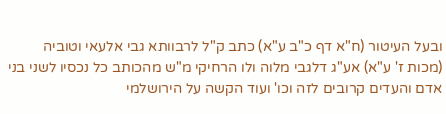ובעל העיטור (ח"א דף כ"ב ע"א) כתב ק"ל לרבוותא גבי אלעאי וטוביה (מכות ז' ע"א) אע"ג דלגבי מלוה ולו הרחיקי מ"ש מהכותב כל נכסיו לשני בני אדם והעדים קרובים לזה וכו' ועוד הקשה על הירושלמי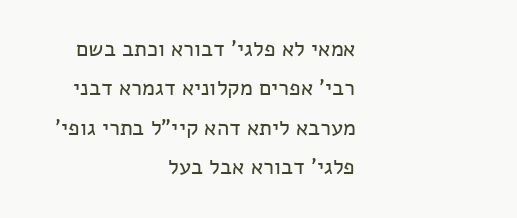אמאי לא פלגי' דבורא וכתב בשם רבי' אפרים מקלוניא דגמרא דבני מערבא ליתא דהא קיי"ל בתרי גופי' פלגי' דבורא אבל בעל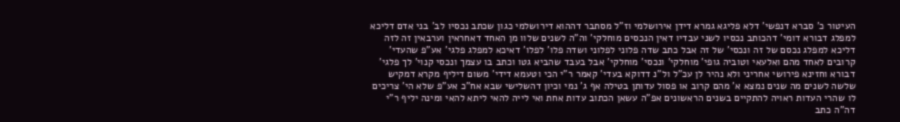העיטור כ' סברא דנפשי' דלא פליגא גמרא דידן אירושלמי וז"ל מסתבר דההוא דירושלמי כגון שכתב נכסיו לב' בני אדם דליכא למפלג דבורא דומי' דהכותב נכסיו לשני עבדיו דאין הנכסים מוחלקי' וה"ה לשנים שלוו מן האחד דאחראין וערבאין זה לזה דליכא למפלג נכסם של זה ונכסי' של זה אבל כתב שדה פלוני לפלוני ושדה פלו' לפלו' דאיכא למפלג פלגי' אע"פ שהעדי' קרובים לאחד מהם ואלעאי וטוביה גופי' מוחלקי' ונכסי' מוחלקי' אבל בעבד שהביא גטו וכתב בו עצמך ונכסי קנוי' לך פלגי' דבורא וחזינא פירושי אחריני ולא נהיר לן עכ"ל ול"נ דדוקא בעדי' קאמר ר"י הכי וטעמא דידי' משום דיליף מקרא דמקיש שלשה לשנים מה שנים נמצא א' מהם קרוב או פסול עדותן בטילה אף ג' נמי וכיון דהשלישי שבא אח"כ אע"פ שלא הי' צריכים לו שהרי העדות ראויה להתקיים בשנים הראשונים אפ"ה עשאן הכתוב עדות אחת ואי לייה להאי ליתא להאי ומינה יליף ר"י דה"ה כתב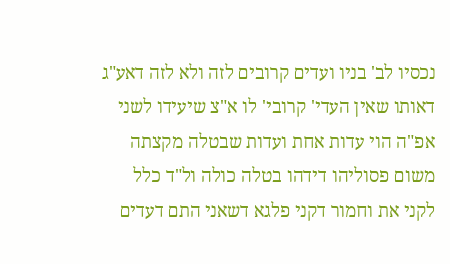נכסיו לב' בניו ועדים קרובים לזה ולא לזה דאע"ג דאותו שאין העדי' קרובי' לו א"צ שיעידו לשני אפ"ה הוי עדות אחת ועדות שבטלה מקצתה משום פסוליהו דידהו בטלה כולה ול"ד כלל לקני את וחמור דקני פלגא דשאני התם דעדים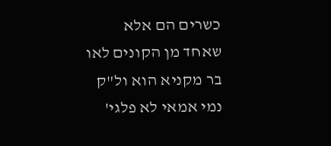כשרים הם אלא שאחד מן הקונים לאו בר מקניא הוא ול"ק נמי אמאי לא פלגי'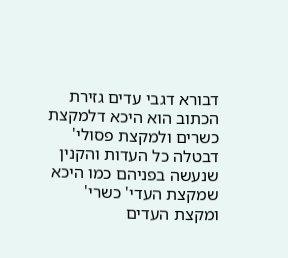דבורא דגבי עדים גזירת הכתוב הוא היכא דלמקצת כשרים ולמקצת פסולי' דבטלה כל העדות והקנין שנעשה בפניהם כמו היכא שמקצת העדי' כשרי' ומקצת העדים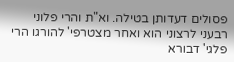פסולים דעדותן בטילה. וא"ת והרי פלוני רבעני לרצוני הוא ואחר מצטרפי' להורגו הרי פלגי' דבורא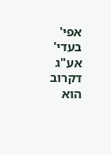אפי' בעדי' אע"ג דקרוב הוא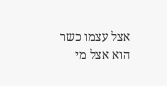אצל עצמו כשר הוא אצל מי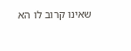שאינו קרוב לו הא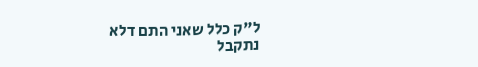ל"ק כלל שאני התם דלא נתקבל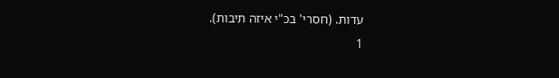עדות. (חסרי' בכ"י איזה תיבות).
1